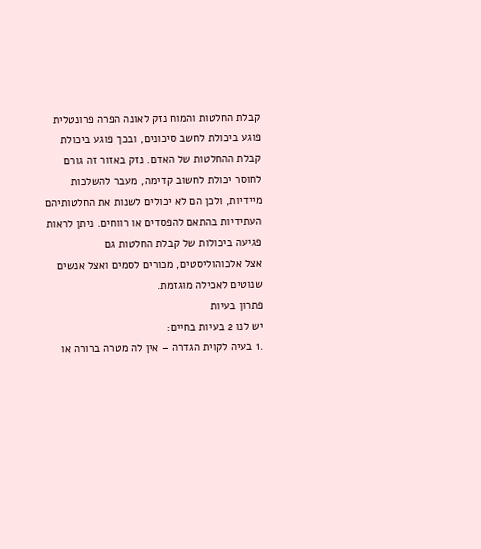קבלת החלטות והמוח נזק לאונה הפרה פרונטלית פוגע ביכולת לחשב סיכונים, ובכך פוגע ביכולת קבלת ההחלטות של האדם. נזק באזור זה גורם לחוסר יכולת לחשוב קדימה, מעבר להשלכות מיידיות, ולכן הם לא יכולים לשנות את החלטותיהם העתידיות בהתאם להפסדים או רווחים. ניתן לראות פגיעה ביכולות של קבלת החלטות גם
אצל אלכוהוליסטים, מכורים לסמים ואצל אנשים שנוטים לאכילה מוגזמת.
פתרון בעיות
יש לנו 2 בעיות בחיים:
.1 בעיה לקוית הגדרה – אין לה מטרה ברורה או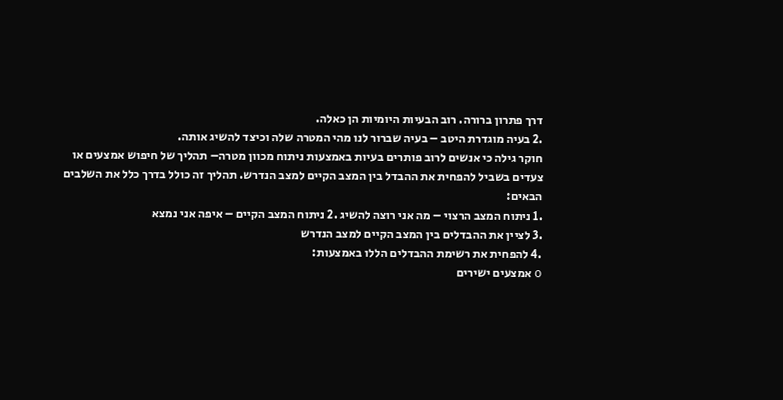דרך פתרון ברורה. רוב הבעיות היומיות הן כאלה.
.2 בעיה מוגדרת היטב – בעיה שברור לנו מהי המטרה שלה וכיצד להשיג אותה.
חוקר גילה כי אנשים לרוב פותרים בעיות באמצעות ניתוח מכוון מטרה– תהליך של חיפוש אמצעים או צעדים בשביל להפחית את ההבדל בין המצב הקיים למצב הנדרש. תהליך זה כולל בדרך כלל את השלבים
הבאים:
.1 ניתוח המצב הרצוי – מה אני רוצה להשיג .2 ניתוח המצב הקיים – איפה אני נמצא
.3 לציין את ההבדלים בין המצב הקיים למצב הנדרש
.4 להפחית את רשימת ההבדלים הללו באמצעות:
o אמצעים ישירים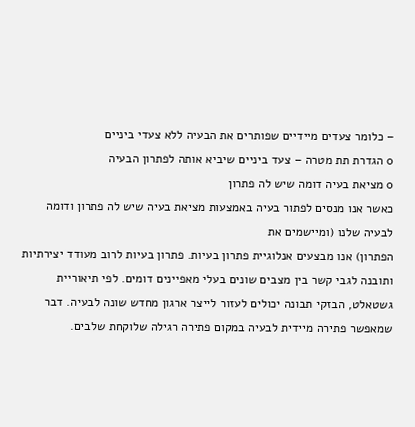– כלומר צעדים מיידיים שפותרים את הבעיה ללא צעדי ביניים
o הגדרת תת מטרה – צעד ביניים שיביא אותה לפתרון הבעיה
o מציאת בעיה דומה שיש לה פתרון
כאשר אנו מנסים לפתור בעיה באמצעות מציאת בעיה שיש לה פתרון ודומה לבעיה שלנו (ומיישמים את
הפתרון) אנו מבצעים אנלוגיית פתרון בעיות. פתרון בעיות לרוב מעודד יצירתיות ותובנה לגבי קשר בין מצבים שונים בעלי מאפיינים דומים. לפי תיאוריית גשטאלט, הבזקי תבונה יכולים לעזור לייצר ארגון מחדש שונה לבעיה. דבר שמאפשר פתירה מיידית לבעיה במקום פתירה רגילה שלוקחת שלבים.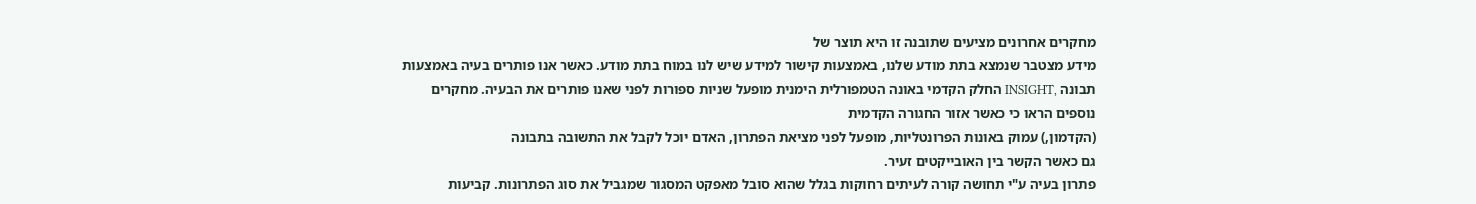מחקרים אחרונים מציעים שתובנה זו היא תוצר של
מידע מצטבר שנמצא בתת מודע שלנו, באמצעות קישור למידע שיש לנו במוח בתת מודע. כאשר אנו פותרים בעיה באמצעות תבונה ,INSIGHT החלק הקדמי באונה הטמפורלית הימנית מופעל שניות ספורות לפני שאנו פותרים את הבעיה. מחקרים נוספים הראו כי כאשר אזור החגורה הקדמית
(הקדמון,) עמוק באונות הפרונטליות, מופעל לפני מציאת הפתרון, האדם יוכל לקבל את התשובה בתבונה
גם כאשר הקשר בין האובייקטים זעיר.
פתרון בעיה ע"י תחושה קורה לעיתים רחוקות בגלל שהוא סובל מאפקט המסגור שמגביל את סוג הפתרונות. קביעות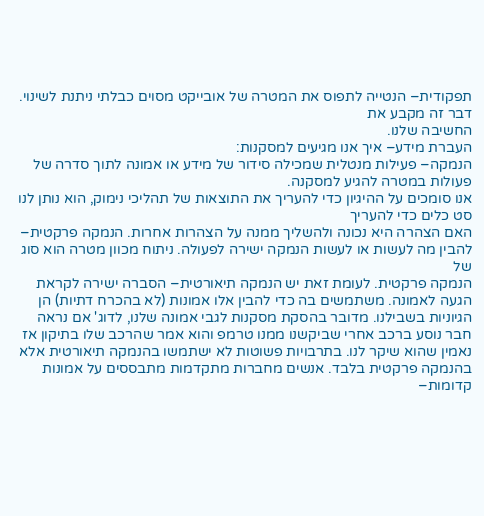תפקודית– הנטייה לתפוס את המטרה של אובייקט מסוים כבלתי ניתנת לשינוי. דבר זה מקבע את
החשיבה שלנו.
העברת מידע– איך אנו מגיעים למסקנות:
הנמקה– פעילות מנטלית שמכילה סידור של מידע או אמונה לתוך סדרה של פעולות במטרה להגיע למסקנה.
אנו סומכים על ההיגיון כדי להעריך את התוצאות של תהליכי נימוק, הוא נותן לנו סט כלים כדי להעריך
האם הצהרה היא נכונה ולהשליך ממנה על הצהרות אחרות. הנמקה פרקטית– להבין מה לעשות או לעשות הנמקה ישירה לפעולה. ניתוח מכוון מטרה הוא סוג של
הנמקה פרקטית. לעומת זאת יש הנמקה תיאורטית– הסברה ישירה לקראת הגעה לאמונה. משתמשים בה כדי להבין אלו אמונות (לא בהכרח דתיות) הן הגיוניות בשבילנו. מדובר בהסקת מסקנות לגבי אמונה שלנו, לדוג' אם נראה
חבר נוסע ברכב אחרי שביקשנו ממנו טרמפ והוא אמר שהרכב שלו בתיקון אז נאמין שהוא שיקר לנו. בתרבויות פשוטות לא ישתמשו בהנמקה תיאורטית אלא בהנמקה פרקטית בלבד. אנשים מחברות מתקדמות מתבססים על אמונות קדומות–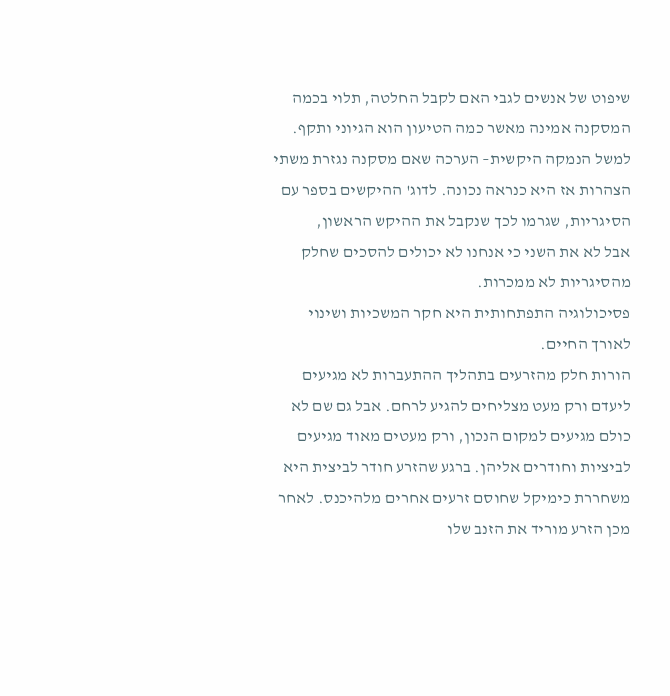שיפוט של אנשים לגבי האם לקבל החלטה, תלוי בכמה המסקנה אמינה מאשר כמה הטיעון הוא הגיוני ותקף. למשל הנמקה היקשית– הערכה שאם מסקנה נגזרת משתי
הצהרות אז היא כנראה נכונה. לדוג' ההיקשים בספר עם הסיגריות, שגרמו לכך שנקבל את ההיקש הראשון,
אבל לא את השני כי אנחנו לא יכולים להסכים שחלק מהסיגריות לא ממכרות.
פסיכולוגיה התפתחותית היא חקר המשכיות ושינוי לאורך החיים.
הורות חלק מהזרעים בתהליך ההתעברות לא מגיעים ליעדם ורק מעט מצליחים להגיע לרחם. אבל גם שם לא כולם מגיעים למקום הנכון, ורק מעטים מאוד מגיעים לביציות וחודרים אליהן. ברגע שהזרע חודר לביצית היא
משחררת כימיקל שחוסם זרעים אחרים מלהיכנס. לאחר מכן הזרע מוריד את הזנב שלו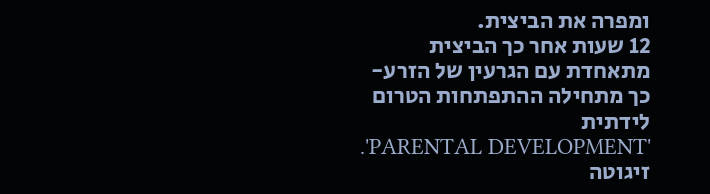ומפרה את הביצית.
12 שעות אחר כך הביצית מתאחדת עם הגרעין של הזרע- כך מתחילה ההתפתחות הטרום לידתית
.'PARENTAL DEVELOPMENT'
זיגוטה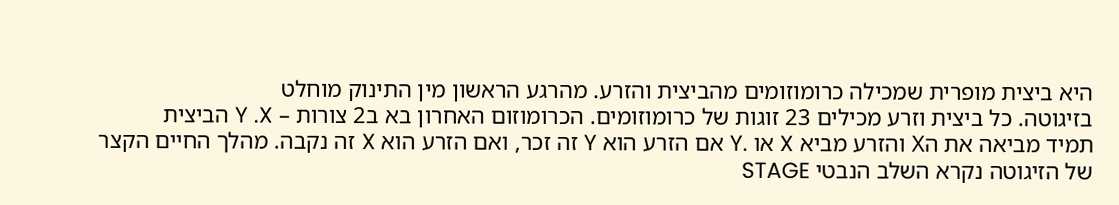היא ביצית מופרית שמכילה כרומוזומים מהביצית והזרע. מהרגע הראשון מין התינוק מוחלט
בזיגוטה. כל ביצית וזרע מכילים 23 זוגות של כרומוזומים. הכרומוזום האחרון בא ב2 צורות – Y .X הביצית
תמיד מביאה את הX והזרע מביא X או .Y אם הזרע הוא Y זה זכר, ואם הזרע הוא X זה נקבה. מהלך החיים הקצר של הזיגוטה נקרא השלב הנבטי STAGE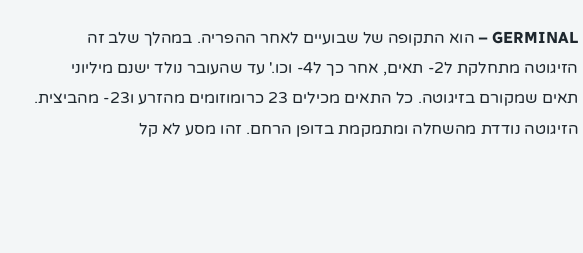GERMINAL – הוא התקופה של שבועיים לאחר ההפריה. במהלך שלב זה הזיגוטה מתחלקת ל2- תאים, אחר כך ל4- וכו.' עד שהעובר נולד ישנם מיליוני תאים שמקורם בזיגוטה. כל התאים מכילים 23 כרומוזומים מהזרע ו23- מהביצית. הזיגוטה נודדת מהשחלה ומתמקמת בדופן הרחם. זהו מסע לא קל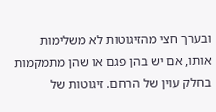ובערך חצי מהזיגוטות לא משלימות אותו, אם יש בהן פגם או שהן מתמקמות בחלק עוין של הרחם. זיגוטות של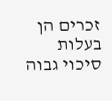זכרים הן בעלות סיכוי גבוה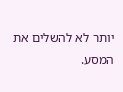יותר לא להשלים את
המסע.